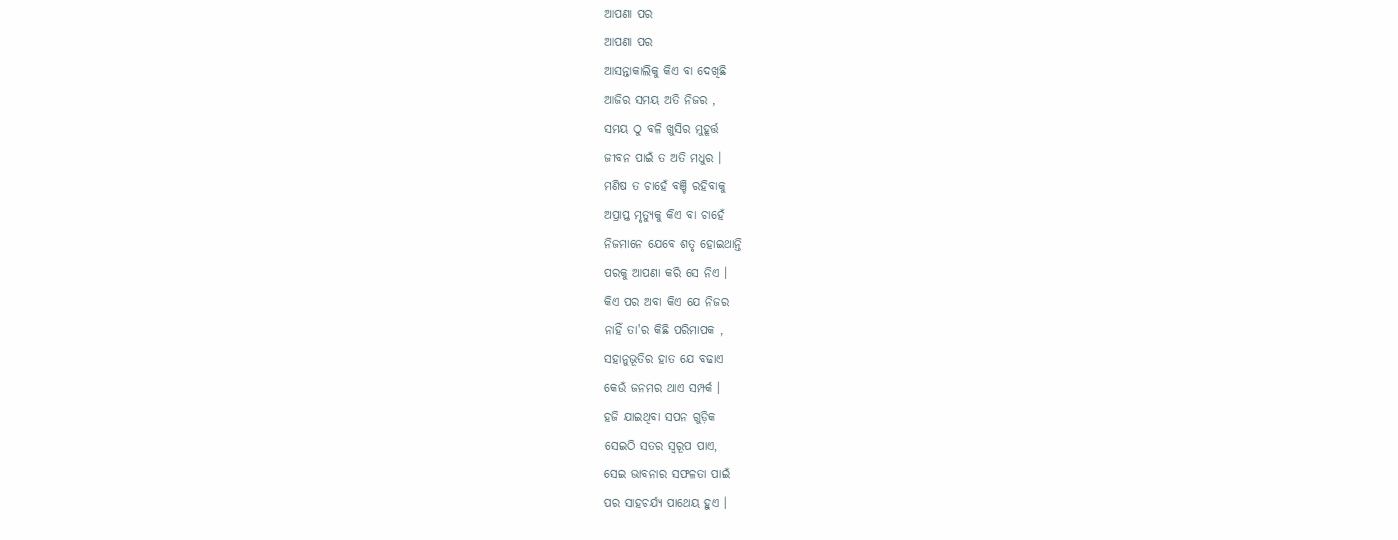ଆପଣା ପର
ଆପଣା ପର
ଆସନ୍ତାକାଲିକୁ କିଏ ବା ଦେଖିଛି
ଆଜିର ସମୟ ଅତି ନିଜର ,
ସମୟ ଠୁ ବଳି ଖୁସିର ମୁହୂର୍ତ୍ତ
ଜୀବନ ପାଇଁ ତ ଅତି ମଧୁର ।
ମଣିଷ ତ ଚାହେଁ ବଞ୍ଚି ରହିବାକୁ
ଅପ୍ରାପ୍ତ ମୃତ୍ୟୁକୁ କିଏ ବା ଚାହେଁ
ନିଜମାନେ ଯେବେ ଶତୃ ହୋଇଥାନ୍ତି
ପରକୁ ଆପଣା କରି ସେ ନିଏ ।
କିଏ ପର ଅବା କିଏ ଯେ ନିଜର
ନାହିଁ ତା'ର କିଛି ପରିମାପକ ,
ସହାନୁଭୂତିର ହାତ ଯେ ବଢାଏ
କେଉଁ ଜନମର ଥାଏ ସମ୍ପର୍କ ।
ହଜି ଯାଇଥିବା ସପନ ଗୁଡ଼ିକ
ସେଇଠି ସତର ସ୍ୱରୂପ ପାଏ,
ସେଇ ଭାବନାର ସଫଳତା ପାଇଁ
ପର ସାହଚର୍ଯ୍ୟ ପାଥେୟ ହୁଏ ।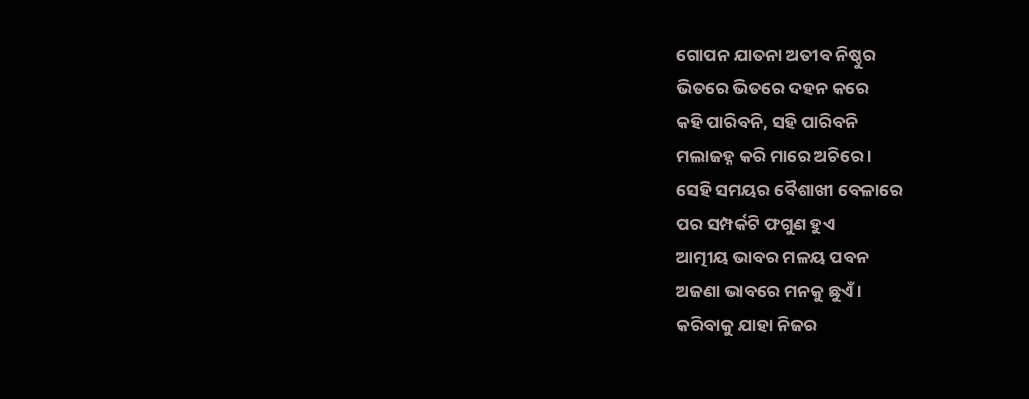ଗୋପନ ଯାତନା ଅତୀବ ନିଷ୍ଠୁର
ଭିତରେ ଭିତରେ ଦହନ କରେ
କହି ପାରିବନି, ସହି ପାରିବନି
ମଲାଜହ୍ନ କରି ମାରେ ଅଚିରେ ।
ସେହି ସମୟର ବୈଶାଖୀ ବେଳାରେ
ପର ସମ୍ପର୍କଟି ଫଗୁଣ ହୁଏ
ଆତ୍ମୀୟ ଭାବର ମଳୟ ପବନ
ଅଜଣା ଭାବରେ ମନକୁ ଛୁଏଁ ।
କରିବାକୁ ଯାହା ନିଜର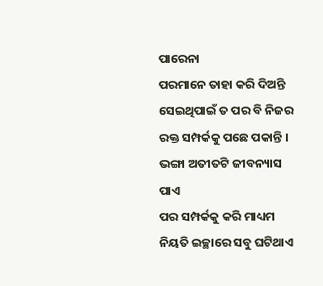ପାରେନା
ପରମାନେ ତାହା କରି ଦିଅନ୍ତି
ସେଇଥିପାଇଁ ତ ପର ବି ନିଜର
ରକ୍ତ ସମ୍ପର୍କକୁ ପଛେ ପକାନ୍ତି ।
ଭଙ୍ଗା ଅତୀତଟି ଜୀବନ୍ୟାସ ପାଏ
ପର ସମ୍ପର୍କକୁ କରି ମାଧ୍ୟମ
ନିୟତି ଇଚ୍ଛାରେ ସବୁ ଘଟିଥାଏ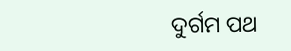ଦୁର୍ଗମ ପଥ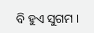ବି ହୁଏ ସୁଗମ ।